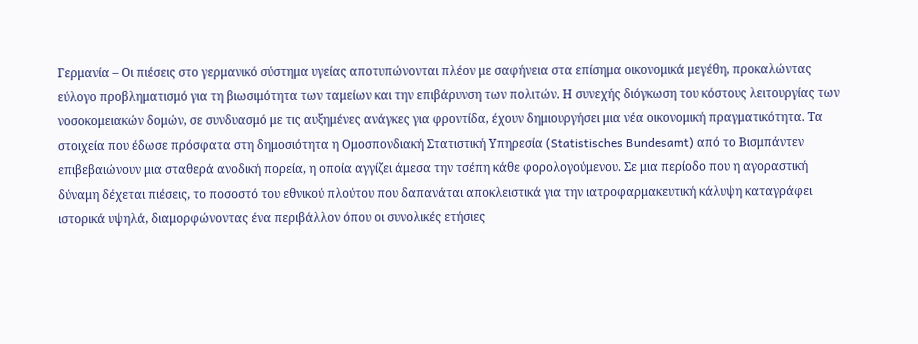Γερμανία – Οι πιέσεις στο γερμανικό σύστημα υγείας αποτυπώνονται πλέον με σαφήνεια στα επίσημα οικονομικά μεγέθη, προκαλώντας εύλογο προβληματισμό για τη βιωσιμότητα των ταμείων και την επιβάρυνση των πολιτών. Η συνεχής διόγκωση του κόστους λειτουργίας των νοσοκομειακών δομών, σε συνδυασμό με τις αυξημένες ανάγκες για φροντίδα, έχουν δημιουργήσει μια νέα οικονομική πραγματικότητα. Τα στοιχεία που έδωσε πρόσφατα στη δημοσιότητα η Ομοσπονδιακή Στατιστική Υπηρεσία (Statistisches Bundesamt) από το Βισμπάντεν επιβεβαιώνουν μια σταθερά ανοδική πορεία, η οποία αγγίζει άμεσα την τσέπη κάθε φορολογούμενου. Σε μια περίοδο που η αγοραστική δύναμη δέχεται πιέσεις, το ποσοστό του εθνικού πλούτου που δαπανάται αποκλειστικά για την ιατροφαρμακευτική κάλυψη καταγράφει ιστορικά υψηλά, διαμορφώνοντας ένα περιβάλλον όπου οι συνολικές ετήσιες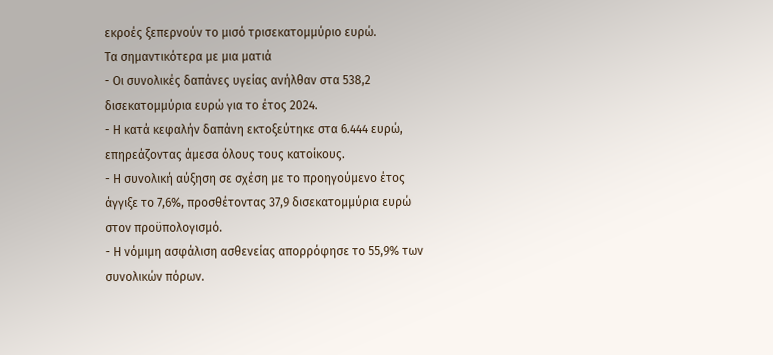εκροές ξεπερνούν το μισό τρισεκατομμύριο ευρώ.
Τα σημαντικότερα με μια ματιά
- Οι συνολικές δαπάνες υγείας ανήλθαν στα 538,2 δισεκατομμύρια ευρώ για το έτος 2024.
- Η κατά κεφαλήν δαπάνη εκτοξεύτηκε στα 6.444 ευρώ, επηρεάζοντας άμεσα όλους τους κατοίκους.
- Η συνολική αύξηση σε σχέση με το προηγούμενο έτος άγγιξε το 7,6%, προσθέτοντας 37,9 δισεκατομμύρια ευρώ στον προϋπολογισμό.
- Η νόμιμη ασφάλιση ασθενείας απορρόφησε το 55,9% των συνολικών πόρων.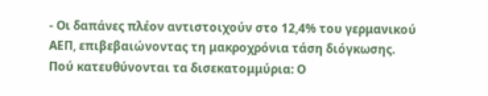- Οι δαπάνες πλέον αντιστοιχούν στο 12,4% του γερμανικού ΑΕΠ, επιβεβαιώνοντας τη μακροχρόνια τάση διόγκωσης.
Πού κατευθύνονται τα δισεκατομμύρια: Ο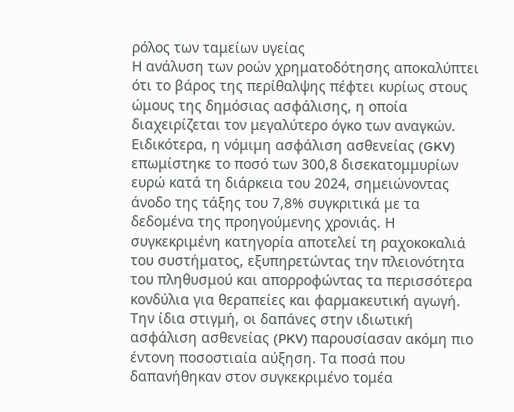ρόλος των ταμείων υγείας
Η ανάλυση των ροών χρηματοδότησης αποκαλύπτει ότι το βάρος της περίθαλψης πέφτει κυρίως στους ώμους της δημόσιας ασφάλισης, η οποία διαχειρίζεται τον μεγαλύτερο όγκο των αναγκών. Ειδικότερα, η νόμιμη ασφάλιση ασθενείας (GKV) επωμίστηκε το ποσό των 300,8 δισεκατομμυρίων ευρώ κατά τη διάρκεια του 2024, σημειώνοντας άνοδο της τάξης του 7,8% συγκριτικά με τα δεδομένα της προηγούμενης χρονιάς. Η συγκεκριμένη κατηγορία αποτελεί τη ραχοκοκαλιά του συστήματος, εξυπηρετώντας την πλειονότητα του πληθυσμού και απορροφώντας τα περισσότερα κονδύλια για θεραπείες και φαρμακευτική αγωγή.
Την ίδια στιγμή, οι δαπάνες στην ιδιωτική ασφάλιση ασθενείας (PKV) παρουσίασαν ακόμη πιο έντονη ποσοστιαία αύξηση. Τα ποσά που δαπανήθηκαν στον συγκεκριμένο τομέα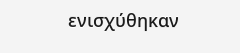ενισχύθηκαν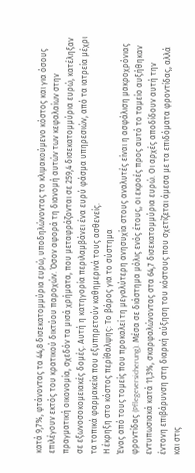κατά 9,7%, φτάνοντας τα 44,8 δισεκατομμύρια ευρώ, υποδηλώνοντας το κλιμακούμενο κόστος και για όσους επιλέγουν εκτός του κρατικού δικτύου παροχών. Όσον αφορά τη διανομή αυτών των κεφαλαίων στην πραγματική οικονομία, σχεδόν τα μισά χρήματα, που μεταφράζονται σε 259,4 δισεκατομμύρια ευρώ, κατέληξαν σε εξωνοσοκομειακές δομές. Αυτή η κατηγορία περιλαμβάνει ένα ευρύ φάσμα υπηρεσιών, από τα ιατρεία μέχρι τα τοπικά φαρμακεία που εξυπηρετούν καθημερινά τους ασθενείς.
Η έκρηξη στο κόστος περίθαλψης: Το βάρος για το σύστημα
Ένας από τους τομείς που προκαλεί τη μεγαλύτερη ανησυχία στους αναλυτές είναι η ασφάλιση μακροχρόνιας φροντίδας (Pflegeversicherung). Μέσα σε διάστημα μόλις ενός έτους, οι εκροές προς αυτό το ταμείο αυξήθηκαν εντυπωσιακά κατά 11,3%, σκαρφαλώνοντας στα 64,7 δισεκατομμύρια ευρώ. Οι αρχές αποδίδουν αυτή την έντονη επιβάρυνση στη διαρκή αύξηση του κόστους που σχετίζεται άμεσα με τα επιδόματα φροντίδας, αλλά και στις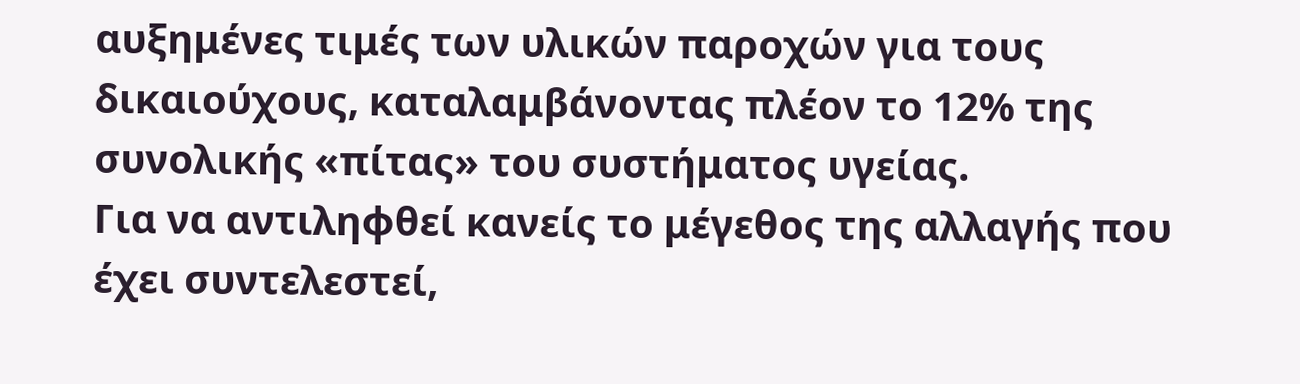αυξημένες τιμές των υλικών παροχών για τους δικαιούχους, καταλαμβάνοντας πλέον το 12% της συνολικής «πίτας» του συστήματος υγείας.
Για να αντιληφθεί κανείς το μέγεθος της αλλαγής που έχει συντελεστεί,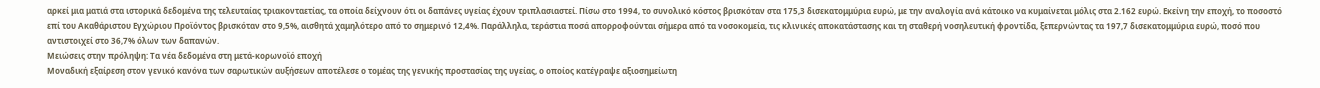αρκεί μια ματιά στα ιστορικά δεδομένα της τελευταίας τριακονταετίας, τα οποία δείχνουν ότι οι δαπάνες υγείας έχουν τριπλασιαστεί. Πίσω στο 1994, το συνολικό κόστος βρισκόταν στα 175,3 δισεκατομμύρια ευρώ, με την αναλογία ανά κάτοικο να κυμαίνεται μόλις στα 2.162 ευρώ. Εκείνη την εποχή, το ποσοστό επί του Ακαθάριστου Εγχώριου Προϊόντος βρισκόταν στο 9,5%, αισθητά χαμηλότερο από το σημερινό 12,4%. Παράλληλα, τεράστια ποσά απορροφούνται σήμερα από τα νοσοκομεία, τις κλινικές αποκατάστασης και τη σταθερή νοσηλευτική φροντίδα, ξεπερνώντας τα 197,7 δισεκατομμύρια ευρώ, ποσό που αντιστοιχεί στο 36,7% όλων των δαπανών.
Μειώσεις στην πρόληψη: Τα νέα δεδομένα στη μετά-κορωνοϊό εποχή
Μοναδική εξαίρεση στον γενικό κανόνα των σαρωτικών αυξήσεων αποτέλεσε ο τομέας της γενικής προστασίας της υγείας, ο οποίος κατέγραψε αξιοσημείωτη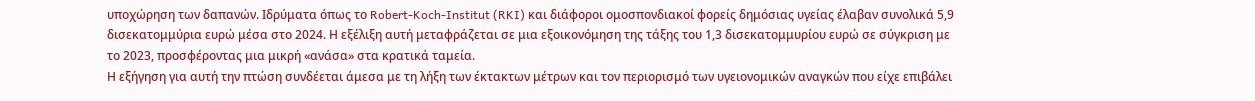υποχώρηση των δαπανών. Ιδρύματα όπως το Robert-Koch-Institut (RKI) και διάφοροι ομοσπονδιακοί φορείς δημόσιας υγείας έλαβαν συνολικά 5,9 δισεκατομμύρια ευρώ μέσα στο 2024. Η εξέλιξη αυτή μεταφράζεται σε μια εξοικονόμηση της τάξης του 1,3 δισεκατομμυρίου ευρώ σε σύγκριση με το 2023, προσφέροντας μια μικρή «ανάσα» στα κρατικά ταμεία.
Η εξήγηση για αυτή την πτώση συνδέεται άμεσα με τη λήξη των έκτακτων μέτρων και τον περιορισμό των υγειονομικών αναγκών που είχε επιβάλει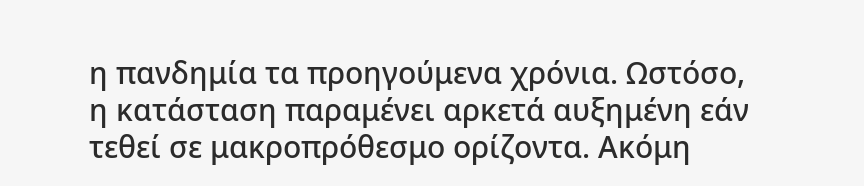η πανδημία τα προηγούμενα χρόνια. Ωστόσο, η κατάσταση παραμένει αρκετά αυξημένη εάν τεθεί σε μακροπρόθεσμο ορίζοντα. Ακόμη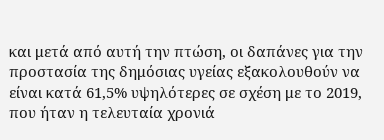και μετά από αυτή την πτώση, οι δαπάνες για την προστασία της δημόσιας υγείας εξακολουθούν να είναι κατά 61,5% υψηλότερες σε σχέση με το 2019, που ήταν η τελευταία χρονιά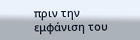πριν την εμφάνιση του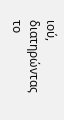ιού, διατηρώντας το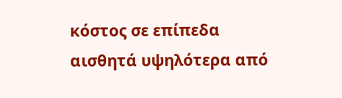κόστος σε επίπεδα αισθητά υψηλότερα από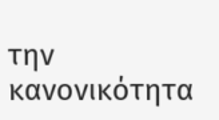την κανονικότητα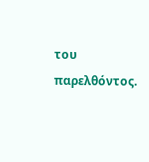του παρελθόντος.